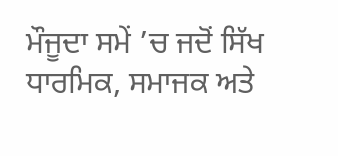ਮੌਜੂਦਾ ਸਮੇਂ ’ਚ ਜਦੋਂ ਸਿੱਖ ਧਾਰਮਿਕ, ਸਮਾਜਕ ਅਤੇ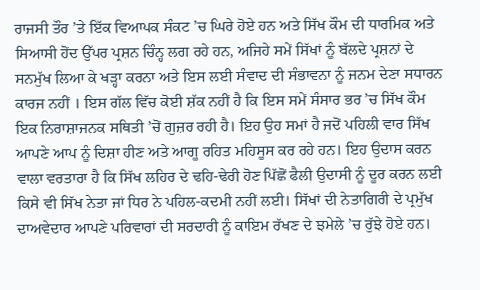ਰਾਜਸੀ ਤੌਰ ’ਤੇ ਇੱਕ ਵਿਆਪਕ ਸੰਕਟ ’ਚ ਘਿਰੇ ਹੋਏ ਹਨ ਅਤੇ ਸਿੱਖ ਕੌਮ ਦੀ ਧਾਰਮਿਕ ਅਤੇ ਸਿਆਸੀ ਹੋਂਦ ਉੱਪਰ ਪ੍ਰਸ਼ਨ ਚਿੰਨ੍ਹ ਲਗ ਰਹੇ ਹਨ, ਅਜਿਹੇ ਸਮੇਂ ਸਿੱਖਾਂ ਨੂੰ ਬੱਲਦੇ ਪ੍ਰਸ਼ਨਾਂ ਦੇ ਸਨਮੁੱਖ ਲਿਆ ਕੇ ਖੜ੍ਹਾ ਕਰਨਾ ਅਤੇ ਇਸ ਲਈ ਸੰਵਾਦ ਦੀ ਸੰਭਾਵਨਾ ਨੂੰ ਜਨਮ ਦੇਣਾ ਸਧਾਰਨ ਕਾਰਜ ਨਹੀਂ । ਇਸ ਗੱਲ ਵਿੱਚ ਕੋਈ ਸ਼ੱਕ ਨਹੀਂ ਹੈ ਕਿ ਇਸ ਸਮੇਂ ਸੰਸਾਰ ਭਰ ’ਚ ਸਿੱਖ ਕੌਮ ਇਕ ਨਿਰਾਸ਼ਾਜਨਕ ਸਥਿਤੀ ’ਚੋਂ ਗੁਜ਼ਰ ਰਹੀ ਹੈ। ਇਹ ਉਹ ਸਮਾਂ ਹੈ ਜਦੋਂ ਪਹਿਲੀ ਵਾਰ ਸਿੱਖ ਆਪਣੇ ਆਪ ਨੂੰ ਦਿਸ਼ਾ ਹੀਣ ਅਤੇ ਆਗੂ ਰਹਿਤ ਮਹਿਸੂਸ ਕਰ ਰਹੇ ਹਨ। ਇਹ ਉਦਾਸ ਕਰਨ ਵਾਲਾ ਵਰਤਾਰਾ ਹੈ ਕਿ ਸਿੱਖ ਲਹਿਰ ਦੇ ਢਹਿ-ਢੇਰੀ ਹੋਣ ਪਿੱਛੋਂ ਫੈਲੀ ਉਦਾਸੀ ਨੂੰ ਦੂਰ ਕਰਨ ਲਈ ਕਿਸੇ ਵੀ ਸਿੱਖ ਨੇਤਾ ਜਾਂ ਧਿਰ ਨੇ ਪਹਿਲ-ਕਦਮੀ ਨਹੀਂ ਲਈ। ਸਿੱਖਾਂ ਦੀ ਨੇਤਾਗਿਰੀ ਦੇ ਪ੍ਰਮੁੱਖ ਦਾਅਵੇਦਾਰ ਆਪਣੇ ਪਰਿਵਾਰਾਂ ਦੀ ਸਰਦਾਰੀ ਨੂੰ ਕਾਇਮ ਰੱਖਣ ਦੇ ਝਮੇਲੇ ’ਚ ਰੁੱਝੇ ਹੋਏ ਹਨ।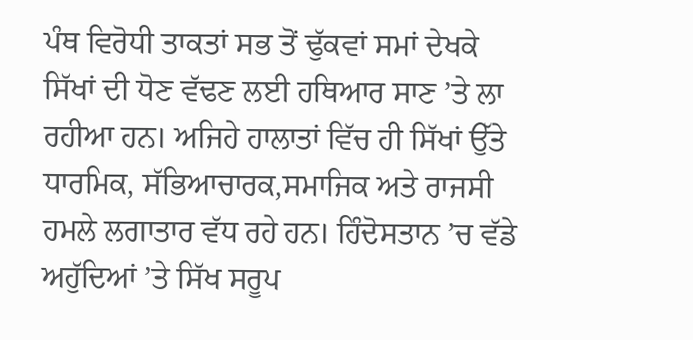ਪੰਥ ਵਿਰੋਧੀ ਤਾਕਤਾਂ ਸਭ ਤੋਂ ਢੁੱਕਵਾਂ ਸਮਾਂ ਦੇਖਕੇ ਸਿੱਖਾਂ ਦੀ ਧੋਣ ਵੱਢਣ ਲਈ ਹਥਿਆਰ ਸਾਣ ’ਤੇ ਲਾ ਰਹੀਆ ਹਨ। ਅਜਿਹੇ ਹਾਲਾਤਾਂ ਵਿੱਚ ਹੀ ਸਿੱਖਾਂ ਉੱਤੇ ਧਾਰਮਿਕ, ਸੱਭਿਆਚਾਰਕ,ਸਮਾਜਿਕ ਅਤੇ ਰਾਜਸੀ ਹਮਲੇ ਲਗਾਤਾਰ ਵੱਧ ਰਹੇ ਹਨ। ਹਿੰਦੋਸਤਾਨ ’ਚ ਵੱਡੇ ਅਹੁੱਦਿਆਂ ’ਤੇ ਸਿੱਖ ਸਰੂਪ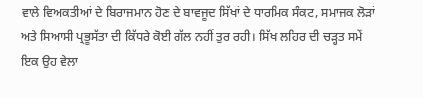ਵਾਲੇ ਵਿਅਕਤੀਆਂ ਦੇ ਬਿਰਾਜਮਾਨ ਹੋਣ ਦੇ ਬਾਵਜੂਦ ਸਿੱਖਾਂ ਦੇ ਧਾਰਮਿਕ ਸੰਕਟ, ਸਮਾਜਕ ਲੋੜਾਂ ਅਤੇ ਸਿਆਸੀ ਪ੍ਰਭੂਸੱਤਾ ਦੀ ਕਿੱਧਰੇ ਕੋਈ ਗੱਲ ਨਹੀਂ ਤੁਰ ਰਹੀ। ਸਿੱਖ ਲਹਿਰ ਦੀ ਚੜ੍ਹਤ ਸਮੇਂ ਇਕ ਉਹ ਵੇਲਾ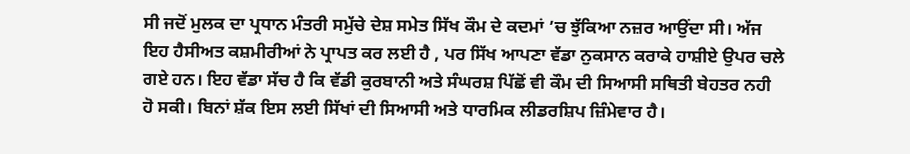ਸੀ ਜਦੋਂ ਮੁਲਕ ਦਾ ਪ੍ਰਧਾਨ ਮੰਤਰੀ ਸਮੁੱਚੇ ਦੇਸ਼ ਸਮੇਤ ਸਿੱਖ ਕੌਮ ਦੇ ਕਦਮਾਂ ’ਚ ਝੁੱਕਿਆ ਨਜ਼ਰ ਆਉਂਦਾ ਸੀ। ਅੱਜ ਇਹ ਹੈਸੀਅਤ ਕਸ਼ਮੀਰੀਆਂ ਨੇ ਪ੍ਰਾਪਤ ਕਰ ਲਈ ਹੈ , ਪਰ ਸਿੱਖ ਆਪਣਾ ਵੱਡਾ ਨੁਕਸਾਨ ਕਰਾਕੇ ਹਾਸ਼ੀਏ ਉਪਰ ਚਲੇ ਗਏ ਹਨ। ਇਹ ਵੱਡਾ ਸੱਚ ਹੈ ਕਿ ਵੱਡੀ ਕੁਰਬਾਨੀ ਅਤੇ ਸੰਘਰਸ਼ ਪਿੱਛੋਂ ਵੀ ਕੌਮ ਦੀ ਸਿਆਸੀ ਸਥਿਤੀ ਬੇਹਤਰ ਨਹੀ ਹੋ ਸਕੀ। ਬਿਨਾਂ ਸ਼ੱਕ ਇਸ ਲਈ ਸਿੱਖਾਂ ਦੀ ਸਿਆਸੀ ਅਤੇ ਧਾਰਮਿਕ ਲੀਡਰਸ਼ਿਪ ਜ਼ਿੰਮੇਵਾਰ ਹੈ।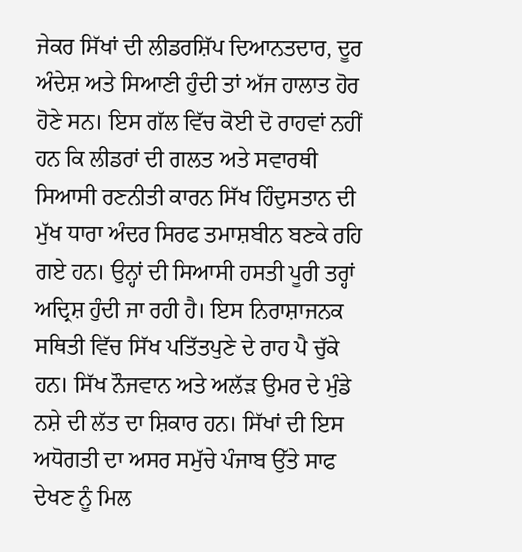ਜੇਕਰ ਸਿੱਖਾਂ ਦੀ ਲੀਡਰਸ਼ਿੱਪ ਦਿਆਨਤਦਾਰ, ਦੂਰ ਅੰਦੇਸ਼ ਅਤੇ ਸਿਆਣੀ ਹੁੰਦੀ ਤਾਂ ਅੱਜ ਹਾਲਾਤ ਹੋਰ ਹੋਣੇ ਸਨ। ਇਸ ਗੱਲ ਵਿੱਚ ਕੋਈ ਦੋ ਰਾਹਵਾਂ ਨਹੀਂ ਹਨ ਕਿ ਲੀਡਰਾਂ ਦੀ ਗਲਤ ਅਤੇ ਸਵਾਰਥੀ ਸਿਆਸੀ ਰਣਨੀਤੀ ਕਾਰਨ ਸਿੱਖ ਹਿੰਦੁਸਤਾਨ ਦੀ ਮੁੱਖ ਧਾਰਾ ਅੰਦਰ ਸਿਰਫ ਤਮਾਸ਼ਬੀਨ ਬਣਕੇ ਰਹਿ ਗਏ ਹਨ। ਉਨ੍ਹਾਂ ਦੀ ਸਿਆਸੀ ਹਸਤੀ ਪੂਰੀ ਤਰ੍ਹਾਂ ਅਦ੍ਰਿਸ਼ ਹੁੰਦੀ ਜਾ ਰਹੀ ਹੈ। ਇਸ ਨਿਰਾਸ਼ਾਜਨਕ ਸਥਿਤੀ ਵਿੱਚ ਸਿੱਖ ਪਤਿੱਤਪੁਣੇ ਦੇ ਰਾਹ ਪੈ ਚੁੱਕੇ ਹਨ। ਸਿੱਖ ਨੌਜਵਾਨ ਅਤੇ ਅਲੱੜ ਉਮਰ ਦੇ ਮੁੰਡੇ ਨਸ਼ੇ ਦੀ ਲੱਤ ਦਾ ਸ਼ਿਕਾਰ ਹਨ। ਸਿੱਖਾਂ ਦੀ ਇਸ ਅਧੋਗਤੀ ਦਾ ਅਸਰ ਸਮੁੱਚੇ ਪੰਜਾਬ ਉੱਤੇ ਸਾਫ ਦੇਖਣ ਨੂੰ ਮਿਲ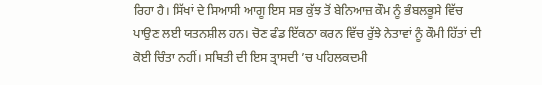ਰਿਹਾ ਹੈ। ਸਿੱਖਾਂ ਦੇ ਸਿਆਸੀ ਆਗੂ ਇਸ ਸਭ ਕੁੱਝ ਤੋਂ ਬੇਨਿਆਜ਼ ਕੌਮ ਨੂੰ ਭੰਬਲਭੂਸੇ ਵਿੱਚ ਪਾਉਣ ਲਈ ਯਤਨਸ਼ੀਲ ਹਨ। ਚੋਣ ਫੰਡ ਇੱਕਠਾ ਕਰਨ ਵਿੱਚ ਰੁੱਝੇ ਨੇਤਾਵਾਂ ਨੂੰ ਕੌਮੀ ਹਿੱਤਾਂ ਦੀ ਕੋਈ ਚਿੰਤਾ ਨਹੀਂ। ਸਥਿਤੀ ਦੀ ਇਸ ਤ੍ਰਾਸਦੀ ’ਚ ਪਹਿਲਕਦਮੀ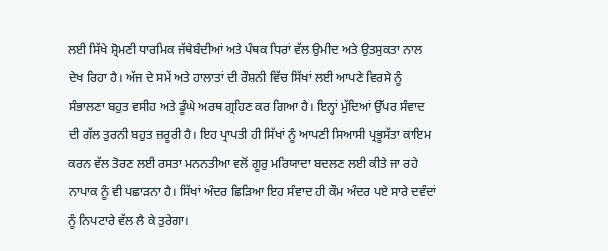ਲਈ ਸਿੱਖੇ ਸ਼੍ਰੋਮਣੀ ਧਾਰਮਿਕ ਜੱਥੇਬੰਦੀਆਂ ਅਤੇ ਪੰਥਕ ਧਿਰਾਂ ਵੱਲ ਉਮੀਦ ਅਤੇ ਉਤਸੁਕਤਾ ਨਾਲ ਦੇਖ ਰਿਹਾ ਹੈ। ਅੱਜ ਦੇ ਸਮੇਂ ਅਤੇ ਹਾਲਾਤਾਂ ਦੀ ਰੌਸ਼ਨੀ ਵਿੱਚ ਸਿੱਖਾਂ ਲਈ ਆਪਣੇ ਵਿਰਸੇ ਨੂੰ ਸੰਭਾਲਣਾ ਬਹੁਤ ਵਸੀਹ ਅਤੇ ਡੂੰਘੇ ਅਰਥ ਗ੍ਰਹਿਣ ਕਰ ਗਿਆ ਹੈ। ਇਨ੍ਹਾਂ ਮੁੱਦਿਆਂ ਉੱਪਰ ਸੰਵਾਦ ਦੀ ਗੱਲ ਤੁਰਨੀ ਬਹੁਤ ਜ਼ਰੂਰੀ ਹੈ। ਇਹ ਪ੍ਰਾਪਤੀ ਹੀ ਸਿੱਖਾਂ ਨੂੰ ਆਪਣੀ ਸਿਆਸੀ ਪ੍ਰਭੂਸੱਤਾ ਕਾਇਮ ਕਰਨ ਵੱਲ ਤੋਰਣ ਲਈ ਰਸਤਾ ਮਨਨਤੀਆ ਵਲੋਂ ਗੂਰੁ ਮਰਿਯਾਦਾ ਬਦਲਣ ਲਈ ਕੀਤੇ ਜਾ ਰਹੇ ਨਾਪਾਕ ਨੂੰ ਵੀ ਪਛਾੜਨਾ ਹੈ। ਸਿੱਖਾਂ ਅੰਦਰ ਛਿੜਿਆ ਇਹ ਸੰਵਾਦ ਹੀ ਕੌਮ ਅੰਦਰ ਪਏ ਸਾਰੇ ਦਵੰਦਾਂ ਨੂੰ ਨਿਪਟਾਰੇ ਵੱਲ ਲੈ ਕੇ ਤੁਰੇਗਾ।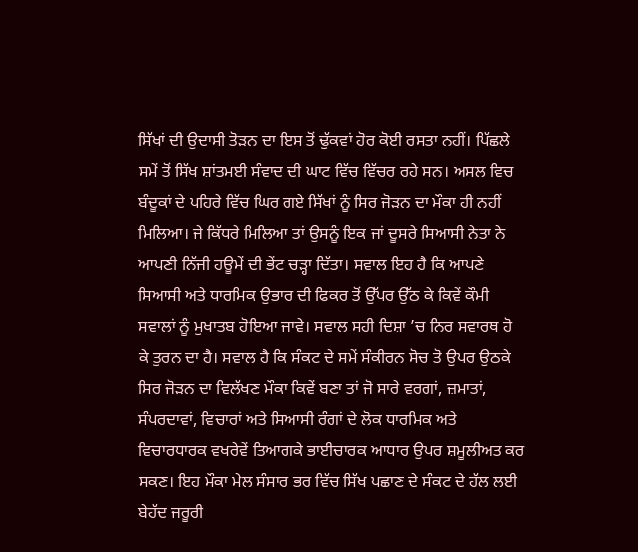ਸਿੱਖਾਂ ਦੀ ਉਦਾਸੀ ਤੋੜਨ ਦਾ ਇਸ ਤੋਂ ਢੁੱਕਵਾਂ ਹੋਰ ਕੋਈ ਰਸਤਾ ਨਹੀਂ। ਪਿੱਛਲੇ ਸਮੇਂ ਤੋਂ ਸਿੱਖ ਸ਼ਾਂਤਮਈ ਸੰਵਾਦ ਦੀ ਘਾਟ ਵਿੱਚ ਵਿੱਚਰ ਰਹੇ ਸਨ। ਅਸਲ ਵਿਚ ਬੰਦੂਕਾਂ ਦੇ ਪਹਿਰੇ ਵਿੱਚ ਘਿਰ ਗਏ ਸਿੱਖਾਂ ਨੂੰ ਸਿਰ ਜੋੜਨ ਦਾ ਮੌਕਾ ਹੀ ਨਹੀਂ ਮਿਲਿਆ। ਜੇ ਕਿੱਧਰੇ ਮਿਲਿਆ ਤਾਂ ਉਸਨੂੰ ਇਕ ਜਾਂ ਦੂਸਰੇ ਸਿਆਸੀ ਨੇਤਾ ਨੇ ਆਪਣੀ ਨਿੱਜੀ ਹਊਮੇਂ ਦੀ ਭੇਂਟ ਚੜ੍ਹਾ ਦਿੱਤਾ। ਸਵਾਲ ਇਹ ਹੈ ਕਿ ਆਪਣੇ ਸਿਆਸੀ ਅਤੇ ਧਾਰਮਿਕ ਉਭਾਰ ਦੀ ਫਿਕਰ ਤੋਂ ਉੱਪਰ ਉੱਠ ਕੇ ਕਿਵੇਂ ਕੌਮੀ ਸਵਾਲਾਂ ਨੂੰ ਮੁਖਾਤਬ ਹੋਇਆ ਜਾਵੇ। ਸਵਾਲ ਸਹੀ ਦਿਸ਼ਾ ’ਚ ਨਿਰ ਸਵਾਰਥ ਹੋ ਕੇ ਤੁਰਨ ਦਾ ਹੈ। ਸਵਾਲ ਹੈ ਕਿ ਸੰਕਟ ਦੇ ਸਮੇਂ ਸੰਕੀਰਨ ਸੋਚ ਤੋ ਉਪਰ ਉਠਕੇ ਸਿਰ ਜੋੜਨ ਦਾ ਵਿਲੱਖਣ ਮੌਕਾ ਕਿਵੇਂ ਬਣਾ ਤਾਂ ਜੋ ਸਾਰੇ ਵਰਗਾਂ, ਜ਼ਮਾਤਾਂ, ਸੰਪਰਦਾਵਾਂ, ਵਿਚਾਰਾਂ ਅਤੇ ਸਿਆਸੀ ਰੰਗਾਂ ਦੇ ਲੋਕ ਧਾਰਮਿਕ ਅਤੇ ਵਿਚਾਰਧਾਰਕ ਵਖਰੇਵੇਂ ਤਿਆਗਕੇ ਭਾਈਚਾਰਕ ਆਧਾਰ ਉਪਰ ਸ਼ਮੂਲੀਅਤ ਕਰ ਸਕਣ। ਇਹ ਮੌਕਾ ਮੇਲ ਸੰਸਾਰ ਭਰ ਵਿੱਚ ਸਿੱਖ ਪਛਾਣ ਦੇ ਸੰਕਟ ਦੇ ਹੱਲ ਲਈ ਬੇਹੱਦ ਜਰੂਰੀ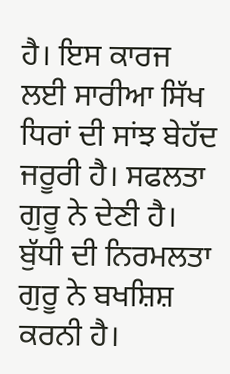ਹੈ। ਇਸ ਕਾਰਜ ਲਈ ਸਾਰੀਆ ਸਿੱਖ ਧਿਰਾਂ ਦੀ ਸਾਂਝ ਬੇਹੱਦ ਜਰੂਰੀ ਹੈ। ਸਫਲਤਾ ਗੁਰੂ ਨੇ ਦੇਣੀ ਹੈ। ਬੁੱਧੀ ਦੀ ਨਿਰਮਲਤਾ ਗੁਰੂ ਨੇ ਬਖਸ਼ਿਸ਼ ਕਰਨੀ ਹੈ।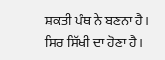ਸ਼ਕਤੀ ਪੰਥ ਨੇ ਬਣਨਾ ਹੈ। ਸਿਰ ਸਿੱਖੀ ਦਾ ਹੋਣਾ ਹੈ।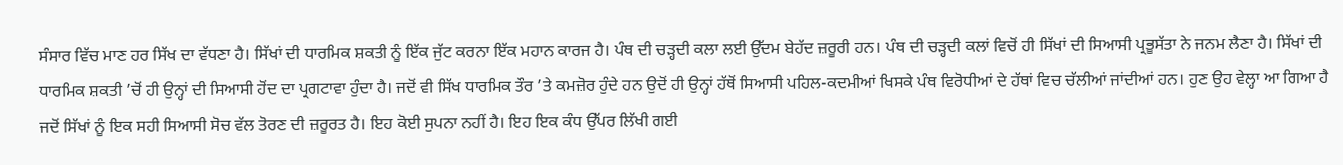ਸੰਸਾਰ ਵਿੱਚ ਮਾਣ ਹਰ ਸਿੱਖ ਦਾ ਵੱਧਣਾ ਹੈ। ਸਿੱਖਾਂ ਦੀ ਧਾਰਮਿਕ ਸ਼ਕਤੀ ਨੂੰ ਇੱਕ ਜੁੱਟ ਕਰਨਾ ਇੱਕ ਮਹਾਨ ਕਾਰਜ ਹੈ। ਪੰਥ ਦੀ ਚੜ੍ਹਦੀ ਕਲਾ ਲਈ ਉੱਦਮ ਬੇਹੱਦ ਜ਼ਰੂਰੀ ਹਨ। ਪੰਥ ਦੀ ਚੜ੍ਹਦੀ ਕਲਾਂ ਵਿਚੋਂ ਹੀ ਸਿੱਖਾਂ ਦੀ ਸਿਆਸੀ ਪ੍ਰਭੂਸੱਤਾ ਨੇ ਜਨਮ ਲੈਣਾ ਹੈ। ਸਿੱਖਾਂ ਦੀ ਧਾਰਮਿਕ ਸ਼ਕਤੀ ’ਚੋਂ ਹੀ ਉਨ੍ਹਾਂ ਦੀ ਸਿਆਸੀ ਹੋਂਦ ਦਾ ਪ੍ਰਗਟਾਵਾ ਹੁੰਦਾ ਹੈ। ਜਦੋਂ ਵੀ ਸਿੱਖ ਧਾਰਮਿਕ ਤੌਰ ’ਤੇ ਕਮਜ਼ੋਰ ਹੁੰਦੇ ਹਨ ਉਦੋਂ ਹੀ ਉਨ੍ਹਾਂ ਹੱਥੋਂ ਸਿਆਸੀ ਪਹਿਲ-ਕਦਮੀਆਂ ਖਿਸਕੇ ਪੰਥ ਵਿਰੋਧੀਆਂ ਦੇ ਹੱਥਾਂ ਵਿਚ ਚੱਲੀਆਂ ਜਾਂਦੀਆਂ ਹਨ। ਹੁਣ ਉਹ ਵੇਲ੍ਹਾ ਆ ਗਿਆ ਹੈ ਜਦੋਂ ਸਿੱਖਾਂ ਨੂੰ ਇਕ ਸਹੀ ਸਿਆਸੀ ਸੋਚ ਵੱਲ ਤੋਰਣ ਦੀ ਜ਼ਰੂਰਤ ਹੈ। ਇਹ ਕੋਈ ਸੁਪਨਾ ਨਹੀਂ ਹੈ। ਇਹ ਇਕ ਕੰਧ ਉੱਪਰ ਲਿੱਖੀ ਗਈ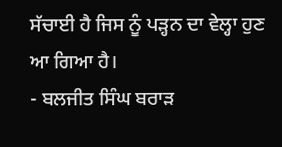ਸੱਚਾਈ ਹੈ ਜਿਸ ਨੂੰ ਪੜ੍ਹਨ ਦਾ ਵੇਲ੍ਹਾ ਹੁਣ ਆ ਗਿਆ ਹੈ।
- ਬਲਜੀਤ ਸਿੰਘ ਬਰਾੜ